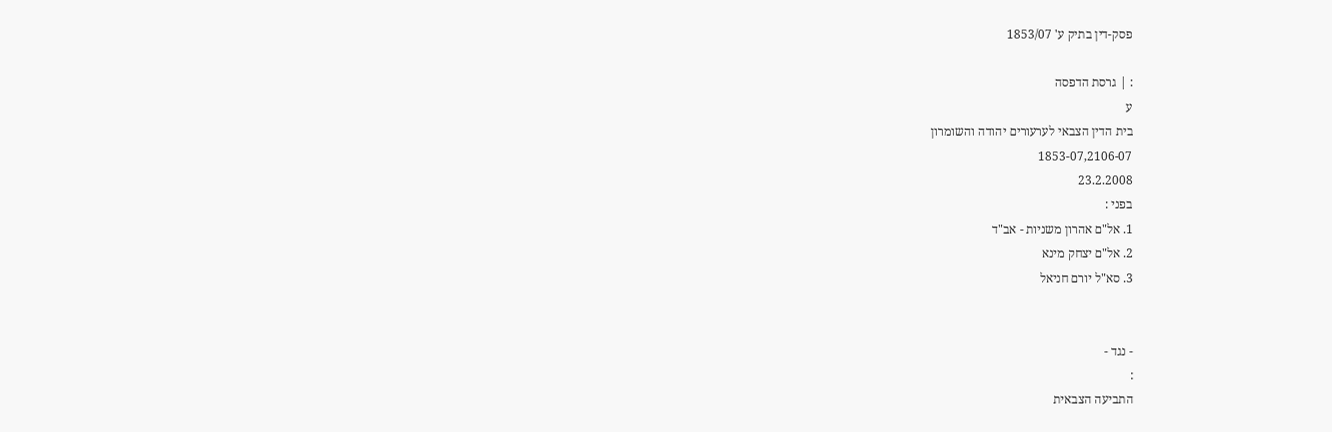פסק-דין בתיק ע' 1853/07

: | גרסת הדפסה
ע
בית הדין הצבאי לערעורים יהודה והשומרון
1853-07,2106-07
23.2.2008
בפני :
1. אל"ם אהרון משניות - אב"ד
2. אל"ם יצחק מינא
3. סא"ל יורם חניאל


- נגד -
:
התביעה הצבאית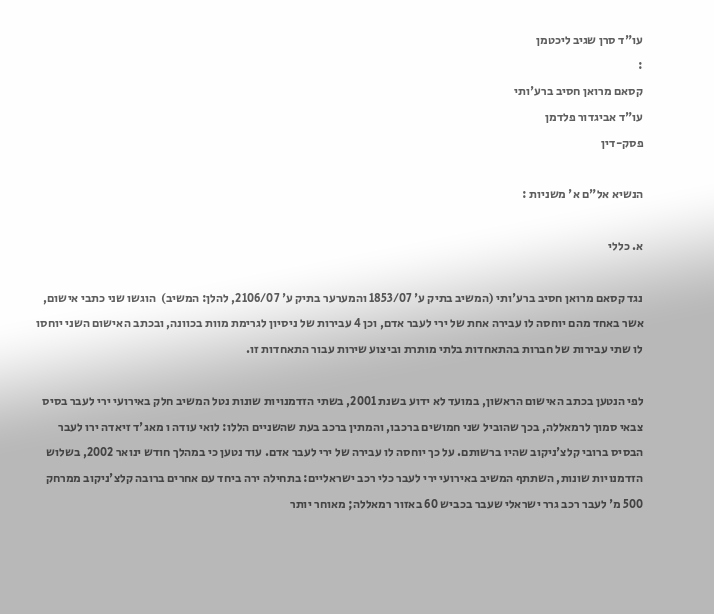עו"ד סרן שגיב ליכטמן
:
קסאם מרואן חסיב ברע'ותי
עו"ד אביגדור פלדמן
פסק-דין

הנשיא אל"ם א' משניות :

א. כללי

נגד קסאם מרואן חסיב ברע'ותי (המשיב בתיק ע' 1853/07 והמערער בתיק ע' 2106/07, להלן: המשיב)  הוגשו שני כתבי אישום, אשר באחד מהם יוחסה לו עבירה אחת של ירי לעבר אדם, וכן 4 עבירות של ניסיון לגרימת מוות בכוונה, ובכתב האישום השני יוחסו לו שתי עבירות של חברות בהתאחדות בלתי מותרת וביצוע שירות עבור התאחדות זו.

לפי הנטען בכתב האישום הראשון, במועד לא ידוע בשנת 2001, בשתי הזדמנויות שונות נטל המשיב חלק באירועי ירי לעבר בסיס צבאי סמוך לרמאללה, בכך שהוביל שני חמושים ברכבו, והמתין ברכב בעת שהשניים הללו: לואי עודה ו מאג'ד זיאדה ירו לעבר הבסיס ברובי קלצ'ניקוב שהיו ברשותם. על כך יוחסה לו עבירה של ירי לעבר אדם. עוד נטען כי במהלך חודש ינואר 2002, בשלוש הזדמנויות שונות, השתתף המשיב באירועי ירי לעבר כלי רכב ישראליים: בתחילה ירה ביחד עם אחרים ברובה קלצ'ניקוב ממרחק 500 מ' לעבר רכב גרר ישראלי שעבר בכביש 60 באזור רמאללה; מאוחר יותר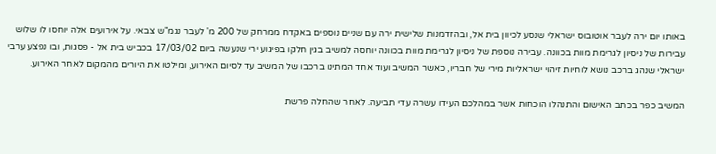באותו יום ירה לעבר אוטובוס ישראלי שנסע לכיוון בית אל, ובהזדמנות שלישית ירה עם שניים נוספים באקדח ממרחק של 200 מ' לעבר נגמ"ש צבאי. על אירועים אלה יוחסו לו שלוש עבירות של ניסיון לגרימת מוות בכוונה. עבירה נוספת של ניסיון לגרימת מוות בכוונה יוחסה למשיב בגין חלקו בפיגוע ירי שנעשה ביום 17/03/02 בכביש בית אל - פסגות, ובו נפצע ערבי ישראלי שנהג ברכב נושא לוחיות זיהוי ישראליות מירי של חבריו, כאשר המשיב ועוד אחד המתינו ברכבו של המשיב עד לסיום האירוע, ומילטו את היורים מהמקום לאחר האירוע.

המשיב כפר בכתב האישום והתנהלו הוכחות אשר במהלכם העידו עשרה עדי תביעה. לאחר שהחלה פרשת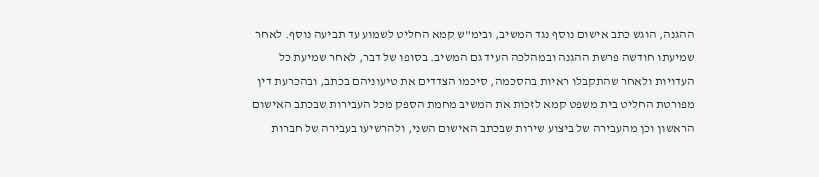ההגנה, הוגש כתב אישום נוסף נגד המשיב, ובימ"ש קמא החליט לשמוע עד תביעה נוסף. לאחר שמיעתו חודשה פרשת ההגנה ובמהלכה העיד גם המשיב. בסופו של דבר, לאחר שמיעת כל העדויות ולאחר שהתקבלו ראיות בהסכמה, סיכמו הצדדים את טיעוניהם בכתב, ובהכרעת דין מפורטת החליט בית משפט קמא לזכות את המשיב מחמת הספק מכל העבירות שבכתב האישום הראשון וכן מהעבירה של ביצוע שירות שבכתב האישום השני, ולהרשיעו בעבירה של חברות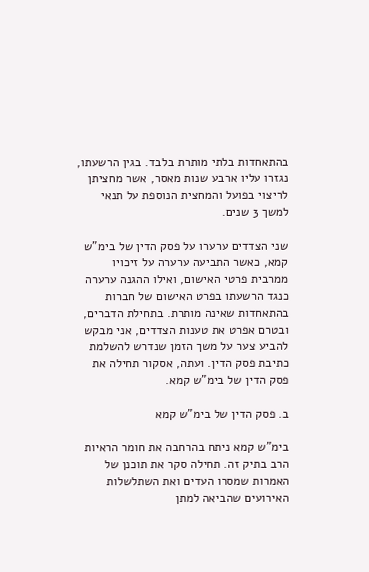בהתאחדות בלתי מותרת בלבד. בגין הרשעתו, נגזרו עליו ארבע שנות מאסר, אשר מחציתן לריצוי בפועל והמחצית הנוספת על תנאי למשך 3 שנים.

שני הצדדים ערערו על פסק הדין של בימ"ש קמא, כאשר התביעה ערערה על זיכויו ממרבית פרטי האישום, ואילו ההגנה ערערה כנגד הרשעתו בפרט האישום של חברות בהתאחדות שאינה מותרת. בתחילת הדברים, ובטרם אפרט את טענות הצדדים, אני מבקש להביע צער על משך הזמן שנדרש להשלמת כתיבת פסק הדין. ועתה, אסקור תחילה את פסק הדין של בימ"ש קמא.

ב. פסק הדין של בימ"ש קמא

בימ"ש קמא ניתח בהרחבה את חומר הראיות הרב בתיק זה. תחילה סקר את תוכנן של האמרות שמסרו העדים ואת השתלשלות האירועים שהביאה למתן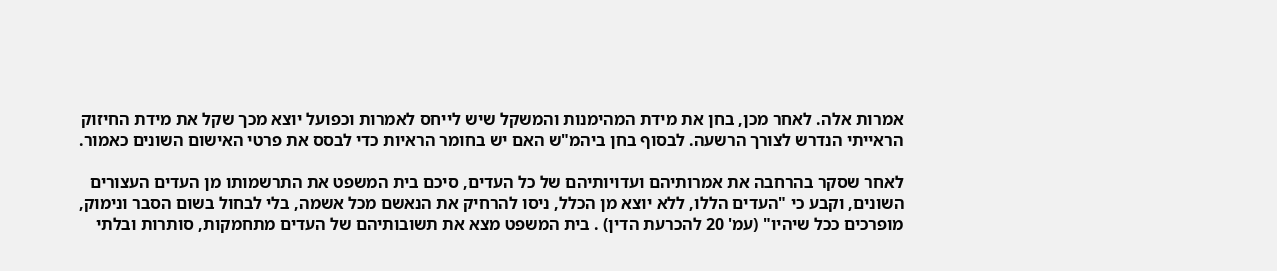אמרות אלה. לאחר מכן, בחן את מידת המהימנות והמשקל שיש לייחס לאמרות וכפועל יוצא מכך שקל את מידת החיזוק הראייתי הנדרש לצורך הרשעה. לבסוף בחן ביהמ"ש האם יש בחומר הראיות כדי לבסס את פרטי האישום השונים כאמור.

לאחר שסקר בהרחבה את אמרותיהם ועדויותיהם של כל העדים, סיכם בית המשפט את התרשמותו מן העדים העצורים השונים, וקבע כי "העדים הללו, ללא יוצא מן הכלל, ניסו להרחיק את הנאשם מכל אשמה, בלי לבחול בשום הסבר ונימוק, מופרכים ככל שיהיו" (עמ' 20 להכרעת הדין) . בית המשפט מצא את תשובותיהם של העדים מתחמקות, סותרות ובלתי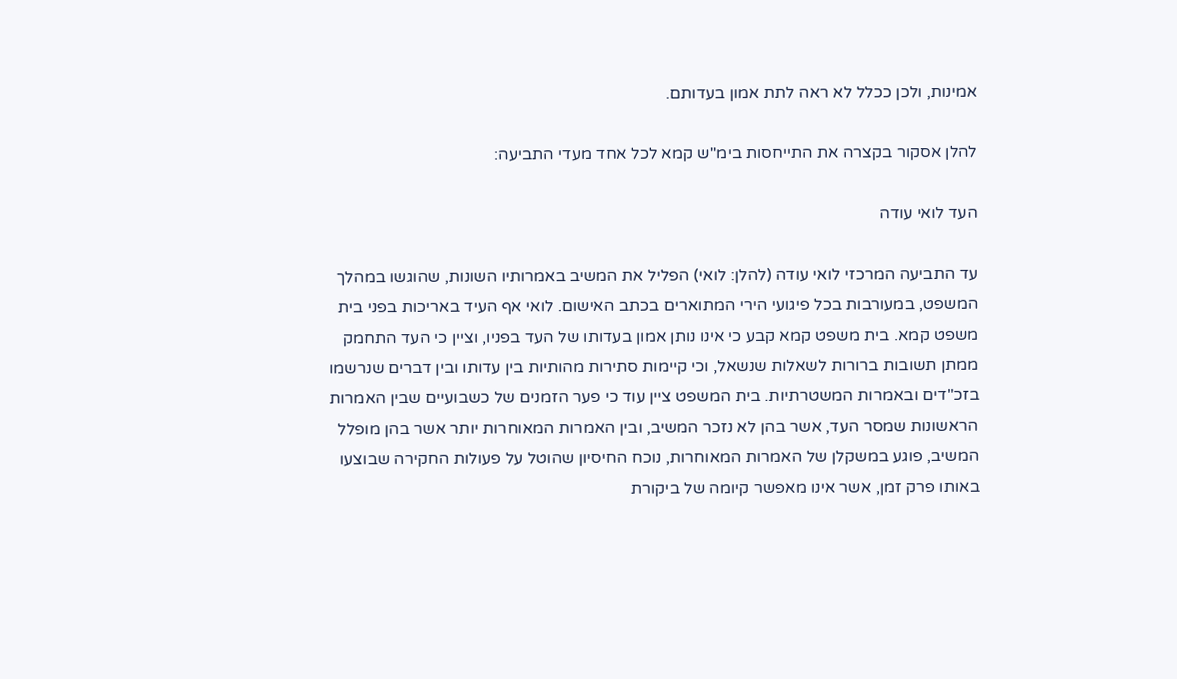אמינות, ולכן ככלל לא ראה לתת אמון בעדותם.

להלן אסקור בקצרה את התייחסות בימ"ש קמא לכל אחד מעדי התביעה:

העד לואי עודה

עד התביעה המרכזי לואי עודה (להלן: לואי) הפליל את המשיב באמרותיו השונות, שהוגשו במהלך המשפט, במעורבות בכל פיגועי הירי המתוארים בכתב האישום. לואי אף העיד באריכות בפני בית משפט קמא. בית משפט קמא קבע כי אינו נותן אמון בעדותו של העד בפניו, וציין כי העד התחמק ממתן תשובות ברורות לשאלות שנשאל, וכי קיימות סתירות מהותיות בין עדותו ובין דברים שנרשמו בזכ"דים ובאמרות המשטרתיות. בית המשפט ציין עוד כי פער הזמנים של כשבועיים שבין האמרות הראשונות שמסר העד, אשר בהן לא נזכר המשיב, ובין האמרות המאוחרות יותר אשר בהן מופלל המשיב, פוגע במשקלן של האמרות המאוחרות, נוכח החיסיון שהוטל על פעולות החקירה שבוצעו באותו פרק זמן, אשר אינו מאפשר קיומה של ביקורת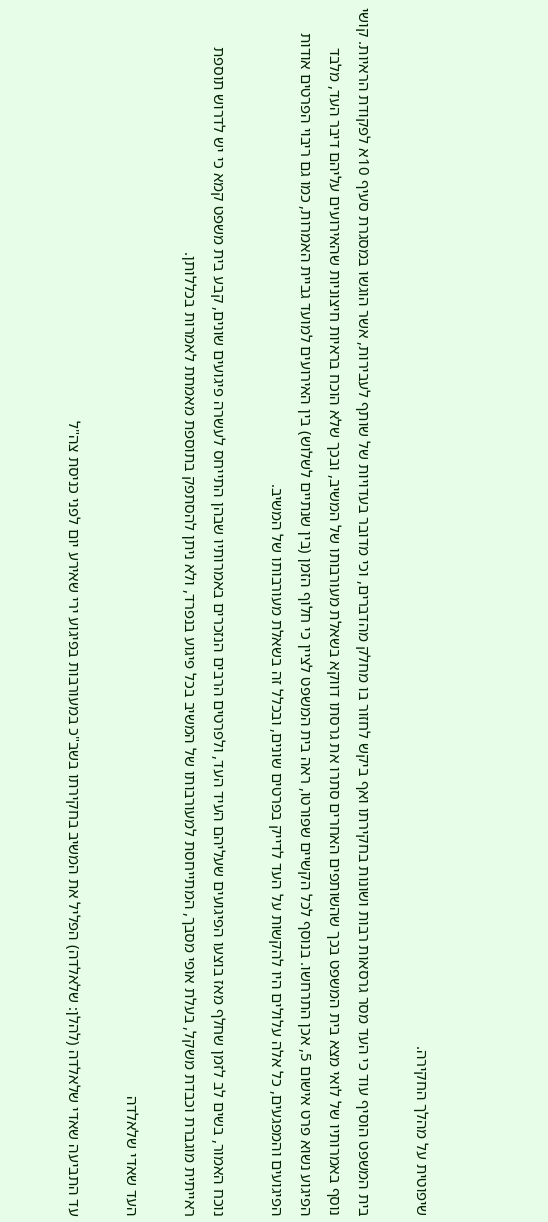שיפוטית על מהלך החקירה.

בית המשפט הוסיף עוד כי העד מסר גרסאות רבות ושונות בחקירתו ואף ביקש לחזור בו מחלק מהדברים, וכי מדובר בעדויות של שותף לעבירות, אשר הוגשו במסגרת סעיף 10א לפקודת הראיות. קושי נוסף באמרותיו של לואי מצא בית המשפט בכך שהשותפים האחרים סתרו את גרסתו דווקא בשאלת מעורבותו של המשיב, ובכך שלא הוכח בראיות חיצוניות שהאירועים עליהם דיבר העד, מלבד הפיגוע נשוא פרט אישום 5, אכן התרחשו. בנוסף לכל הקשיים שפורטו, ראה בית המשפט לציין כי חלוף הזמן (בין שנתיים לשלוש) בין האירועים למועד גביית האמרות, כמו גם ריבוי הפרטים אודות הפיגועים והמפגעים, כל אלה עלולים היו להקשות על העד לדייק בפרטים שונים, ובכלל זה בשאלת מעורבותו של המשיב.

נוכח האמור, בשים לב לזמן שחלף מאז בוצעו הפיגועים שעליהם העיד העד, ולפרטים הרבים הנזכרים באמרותיו שבהן התייחס לעשרה פיגועים שונים, קבע בית משפט קמא כי יש לדרוש תוספת ראייתית מוגברת וכבדת משקל, בעלת אופי מסבך, המתייחסת למעורבותו של המשיב בכל פיגוע בנפרד, ולא ניתן להסתפק בתוספת מאמתת לאמרות בכללותן.

העד שאדי שלאלדה

עד התביעה שאדי שלאלדה (להלן: שלאלדה) הפליל את המשיב בחקירתו בשב"כ במעורבות בפיגוע ירי שאירע יום לפני כניסת צה"ל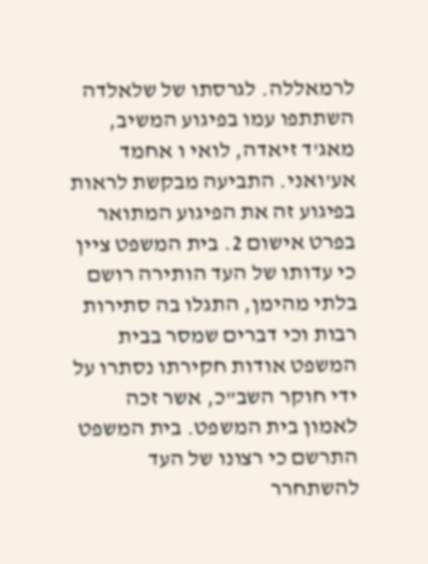לרמאללה. לגרסתו של שלאלדה השתתפו עמו בפיגוע המשיב, מאג'ד זיאדה, לואי ו אחמד אע'ואני. התביעה מבקשת לראות בפיגוע זה את הפיגוע המתואר בפרט אישום 2. בית המשפט ציין כי עדותו של העד הותירה רושם בלתי מהימן, התגלו בה סתירות רבות וכי דברים שמסר בבית המשפט אודות חקירתו נסתרו על ידי חוקר השב"כ, אשר זכה לאמון בית המשפט. בית המשפט התרשם כי רצונו של העד להשתחרר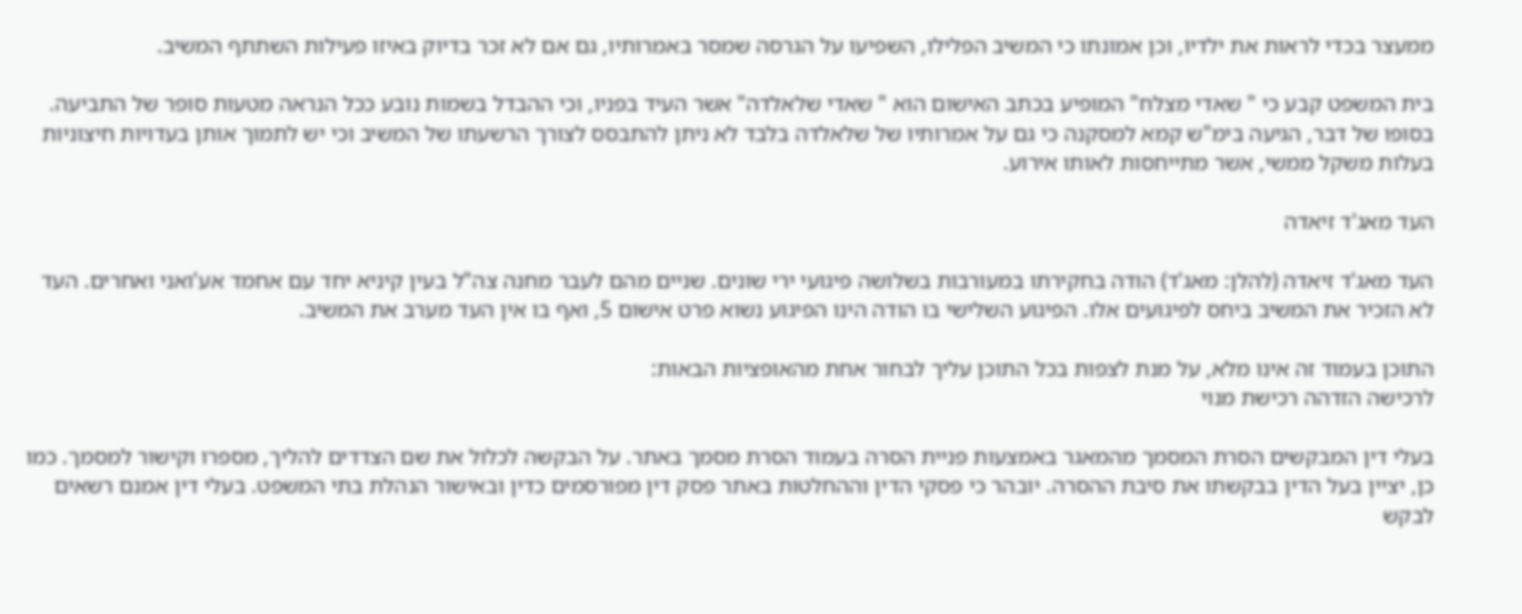ממעצר בכדי לראות את ילדיו, וכן אמונתו כי המשיב הפלילו, השפיעו על הגרסה שמסר באמרותיו, גם אם לא זכר בדיוק באיזו פעילות השתתף המשיב.

בית המשפט קבע כי " שאדי מצלח" המופיע בכתב האישום הוא " שאדי שלאלדה" אשר העיד בפניו, וכי ההבדל בשמות נובע ככל הנראה מטעות סופר של התביעה. בסופו של דבר, הגיעה בימ"ש קמא למסקנה כי גם על אמרותיו של שלאלדה בלבד לא ניתן להתבסס לצורך הרשעתו של המשיב וכי יש לתמוך אותן בעדויות חיצוניות בעלות משקל ממשי, אשר מתייחסות לאותו אירוע.

העד מאג'ד זיאדה

העד מאג'ד זיאדה (להלן: מאג'ד) הודה בחקירתו במעורבות בשלושה פיגועי ירי שונים. שניים מהם לעבר מחנה צה"ל בעין קיניא יחד עם אחמד אע'ואני ואחרים. העד לא הזכיר את המשיב ביחס לפיגועים אלו. הפיגוע השלישי בו הודה הינו הפיגוע נשוא פרט אישום 5, ואף בו אין העד מערב את המשיב.

התוכן בעמוד זה אינו מלא, על מנת לצפות בכל התוכן עליך לבחור אחת מהאופציות הבאות:
לרכישה הזדהה רכישת מנוי

בעלי דין המבקשים הסרת המסמך מהמאגר באמצעות פניית הסרה בעמוד הסרת מסמך באתר. על הבקשה לכלול את שם הצדדים להליך, מספרו וקישור למסמך. כמו כן, יציין בעל הדין בבקשתו את סיבת ההסרה. יובהר כי פסקי הדין וההחלטות באתר פסק דין מפורסמים כדין ובאישור הנהלת בתי המשפט. בעלי דין אמנם רשאים לבקש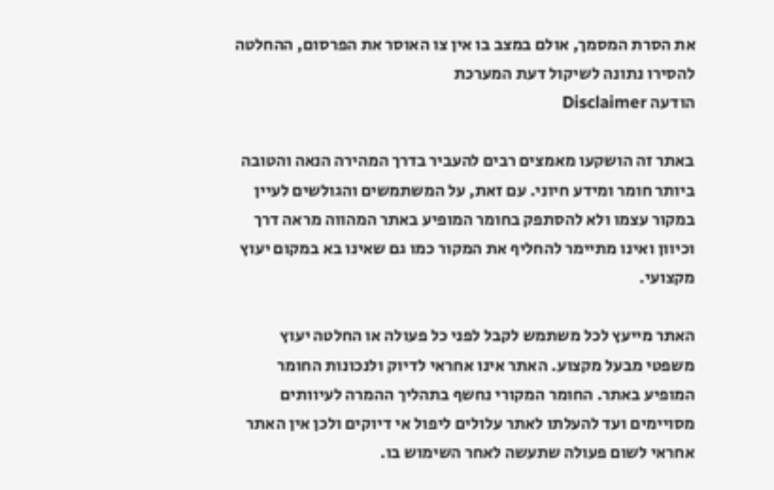את הסרת המסמך, אולם במצב בו אין צו האוסר את הפרסום, ההחלטה להסירו נתונה לשיקול דעת המערכת
הודעה Disclaimer

באתר זה הושקעו מאמצים רבים להעביר בדרך המהירה הנאה והטובה ביותר חומר ומידע חיוני. עם זאת, על המשתמשים והגולשים לעיין במקור עצמו ולא להסתפק בחומר המופיע באתר המהווה מראה דרך וכיוון ואינו מתיימר להחליף את המקור כמו גם שאינו בא במקום יעוץ מקצועי.

האתר מייעץ לכל משתמש לקבל לפני כל פעולה או החלטה יעוץ משפטי מבעל מקצוע. האתר אינו אחראי לדיוק ולנכונות החומר המופיע באתר. החומר המקורי נחשף בתהליך ההמרה לעיוותים מסויימים ועד להעלתו לאתר עלולים ליפול אי דיוקים ולכן אין האתר אחראי לשום פעולה שתעשה לאחר השימוש בו.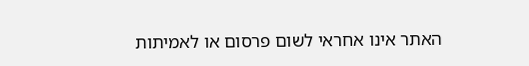האתר אינו אחראי לשום פרסום או לאמיתות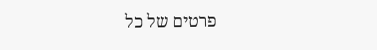פרטים של כל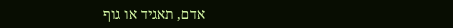אדם, תאגיד או גוף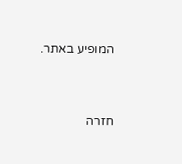המופיע באתר.


חזרה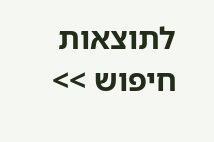לתוצאות חיפוש >>